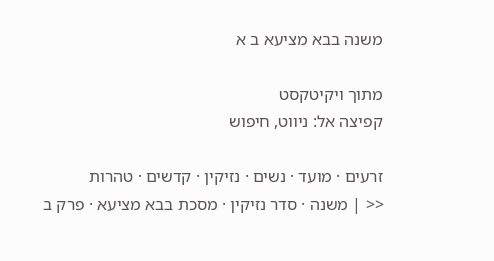משנה בבא מציעא ב א

מתוך ויקיטקסט
קפיצה אל: ניווט, חיפוש

זרעים · מועד · נשים · נזיקין · קדשים · טהרות
<< | משנה · סדר נזיקין · מסכת בבא מציעא · פרק ב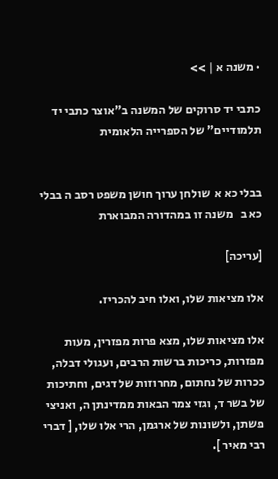· משנה א | >>

כתבי יד סרוקים של המשנה ב"אוצר כתבי יד תלמודיים" של הספרייה הלאומית


בבלי כא א  שולחן ערוך חושן משפט רסב ה בבלי כא ב   משנה זו במהדורה המבוארת

[עריכה]

אלו מציאות שלו, ואלו חיב להכריז.

אלו מציאות שלו, מצא פרות מפזרין, מעות מפזרות, כריכות ברשות הרבים, ועגולי דבלה, ככרות של נחתום, מחרוזות של דגים, וחתיכות של בשר ד, וגזי צמר הבאות ממדינתן ה, ואניצי פשתן, ולשונות של ארגמן, הרי אלו שלו, [ דברי רבי מאיר ].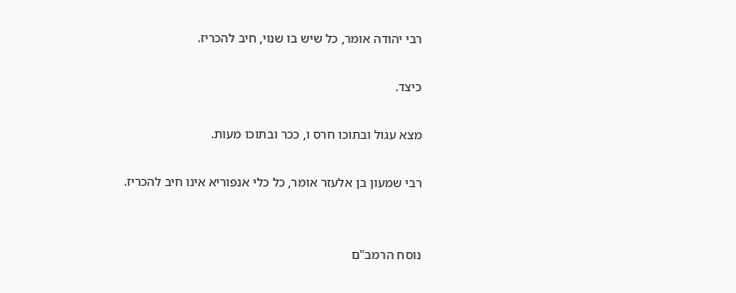רבי יהודה אומר, כל שיש בו שנוי, חיב להכריז.

כיצד.

מצא עגול ובתוכו חרס ו, ככר ובתוכו מעות.

רבי שמעון בן אלעזר אומר, כל כלי אנפוריא אינו חיב להכריז.


נוסח הרמב"ם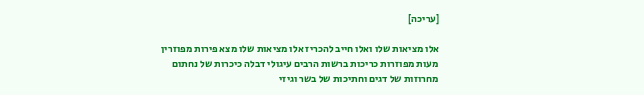[עריכה]

אלו מציאות שלו ואלו חייב להכריז אלו מציאות שלו מצא פירות מפוזרין מעות מפוזרות כריכות ברשות הרבים עיגולי דבלה כיכרות של נחתום מחרוזות של דגים וחתיכות של בשר וגיזי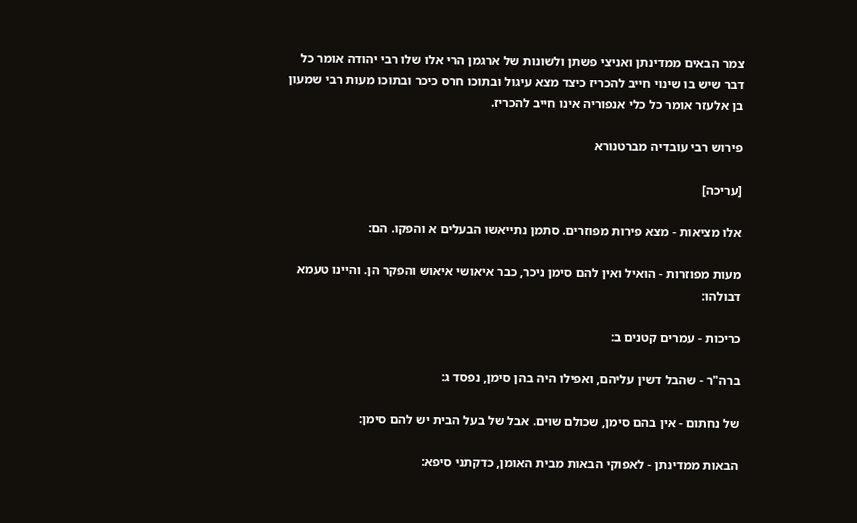צמר הבאים ממדינתן ואניצי פשתן ולשונות של ארגמן הרי אלו שלו רבי יהודה אומר כל דבר שיש בו שינוי חייב להכריז כיצד מצא עיגול ובתוכו חרס כיכר ובתוכו מעות רבי שמעון בן אלעזר אומר כל כלי אנפוריה אינו חייב להכריז.

פירוש רבי עובדיה מברטנורא

[עריכה]

אלו מציאות - מצא פירות מפוזרים. סתמן נתייאשו הבעלים א והפקו. הם:

מעות מפוזרות - הואיל ואין להם סימן ניכר, כבר איאושי איאוש והפקר הן. והיינו טעמא דבולהו:

כריכות - עמרים קטנים ב:

ברה"ר - שהבל דשין עליהם, ואפילו היה בהן סימן, נפסד ג:

של נחתום - אין בהם סימן, שכולם שוים. אבל של בעל הבית יש להם סימן:

הבאות ממדינתן - לאפוקי הבאות מבית האומן, כדקתני סיפא: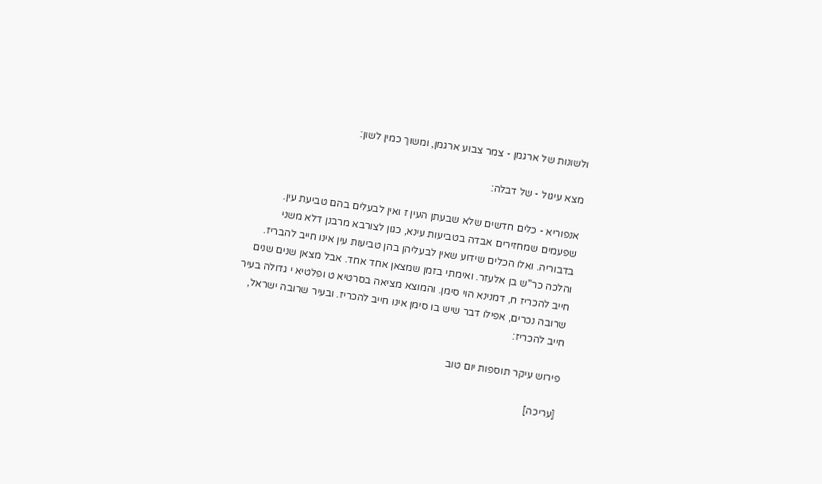ולשונות של ארגמן - צמר צבוע ארגמן, ומשוך כמין לשון:

מצא עיגול - של דבלה:

אנפוריא - כלים חדשים שלא שבעתן העין ז ואין לבעלים בהם טביעת עין. שפעמים שמחזירים אבדה בטביעות עינא, כגון לצורבא מרבנן דלא משני בדבוריה. ואלו הכלים שידוע שאין לבעליהן בהן טביעות עין אינו חייב להבריז. והלכה כר"ש בן אלעזר. ואימתי בזמן שמצאן אחד אחד. אבל מצאן שנים שנים חייב להכריז ח, דמנינא הוי סימן. והמוצא מציאה בסרטיא ט ופלטיא י גדולה בעיר שרובה נכרים, אפילו דבר שיש בו סימן אינו חייב להכריז. ובעיר שרובה ישראל, חייב להכריז:

פירוש עיקר תוספות יום טוב

[עריכה]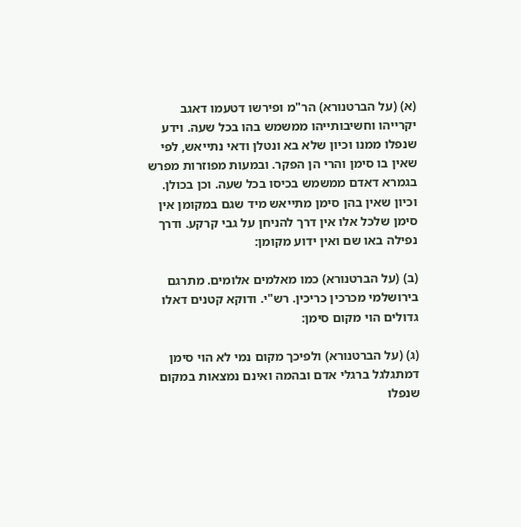(א) (על הברטנורא) הר"מ ופירשו דטעמו דאגב יקרייהו וחשיבותייהו ממשמש בהו בכל שעה. וידע שנפלו ממנו וכיון שלא בא ונטלן ודאי נתייאש, לפי שאין בו סימן והרי הן הפקר. ובמעות מפוזרות מפרש בגמרא דאדם ממשמש בכיסו בכל שעה. וכן בכולן. וכיון שאין בהן סימן מתייאש מיד שגם במקומן אין סימן שלכל אלו אין דרך להניחן על גבי קרקע. ודרך נפילה באו שם ואין ידוע מקומן:

(ב) (על הברטנורא) כמו מאלמים אלומים. מתרגם בירושלמי מכרכין כריכין. רש"י. ודוקא קטנים דאלו גדולים הוי מקום סימן:

(ג) (על הברטנורא) ולפיכך מקום נמי לא הוי סימן דמתגלגל ברגלי אדם ובהמה ואינם נמצאות במקום שנפלו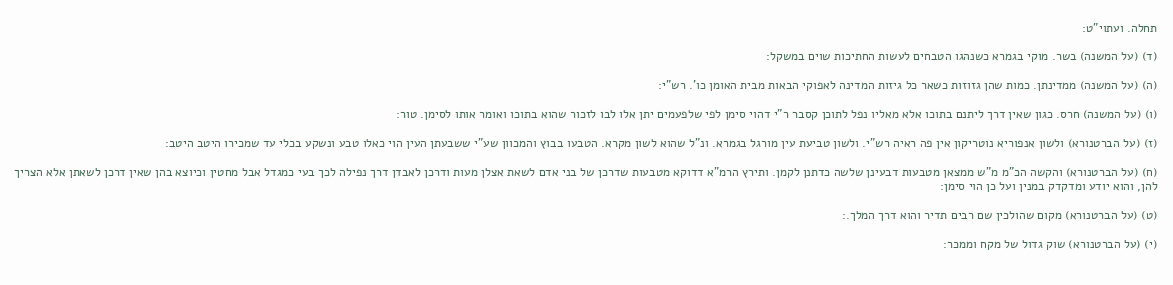תחלה. ועתוי"ט:

(ד) (על המשנה) בשר. מוקי בגמרא כשנהגו הטבחים לעשות החתיכות שוים במשקל:

(ה) (על המשנה) ממדינתן. כמות שהן גזוזות כשאר כל גיזות המדינה לאפוקי הבאות מבית האומן כו'. רש"י:

(ו) (על המשנה) חרס. כגון שאין דרך ליתנם בתוכו אלא מאליו נפל לתוכן קסבר ר"י דהוי סימן לפי שלפעמים יתן אלו לבו לזכור שהוא בתוכו ואומר אותו לסימן. טור:

(ז) (על הברטנורא) ולשון אנפוריא נוטריקון אין פה ראיה רש"י. ולשון טביעת עין מורגל בגמרא. ונ"ל שהוא לשון מקרא. הטבעו בבוץ והמכוון שע"י ששבעתן העין הוי כאלו טבע ונשקע בכלי עד שמכירו היטב היטב:

(ח) (על הברטנורא) והקשה הכ"מ מ"ש ממצאן מטבעות דבעינן שלשה כדתנן לקמן. ותירץ הרמ"א דדוקא מטבעות שדרכן של בני אדם לשאת אצלן מעות ודרכן לאבדן דרך נפילה לכך בעי כמגדל אבל מחטין וכיוצא בהן שאין דרכן לשאתן אלא הצריך להן, והוא יודע ומדקדק במנין ועל כן הוי סימן:

(ט) (על הברטנורא) מקום שהולכין שם רבים תדיר והוא דרך המלך.:

(י) (על הברטנורא) שוק גדול של מקח וממכר: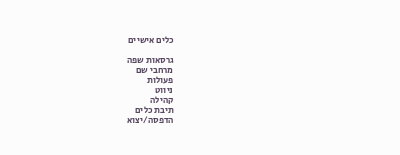כלים אישיים

גרסאות שפה
מרחבי שם
פעולות
ניווט
קהילה
תיבת כלים
הדפסה/יצוא